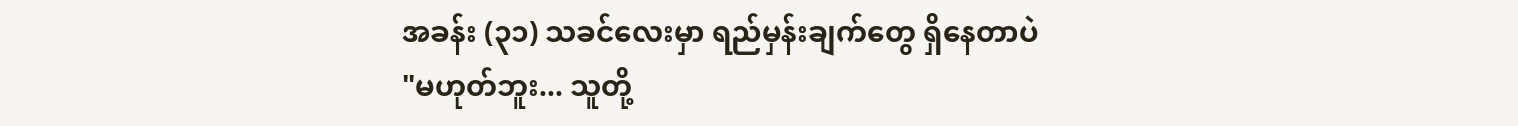အခန်း (၃၁) သခင်လေးမှာ ရည်မှန်းချက်တွေ ရှိနေတာပဲ
"မဟုတ်ဘူး... သူတို့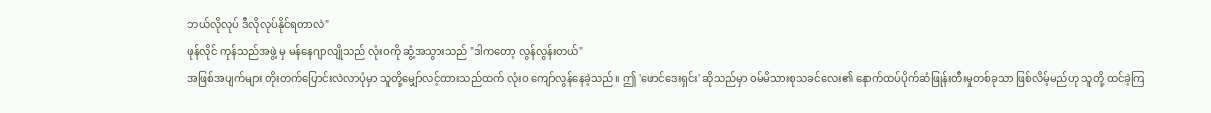ဘယ်လိုလုပ် ဒီလိုလုပ်နိုင်ရတာလဲ"
ဖုန်လိုင် ကုန်သည်အဖွဲ့ မှ မန်နေဂျာလျိုသည် လုံးဝကို ဆွံ့အသွားသည် "ဒါကတော့ လွန်လွန်းတယ်"
အဖြစ်အပျက်များ တိုးတက်ပြောင်းလဲလာပုံမှာ သူတို့မျှော်လင့်ထားသည်ထက် လုံးဝ ကျော်လွန်နေခဲ့သည်။ ဤ 'ဖောင်ဒေးရှင်း' ဆိုသည်မှာ ဝမ်မိသားစုသခင်လေး၏ နောက်ထပ်ပိုက်ဆံဖြုန်းတီးမှုတစ်ခုသာ ဖြစ်လိမ့်မည်ဟု သူတို့ ထင်ခဲ့ကြ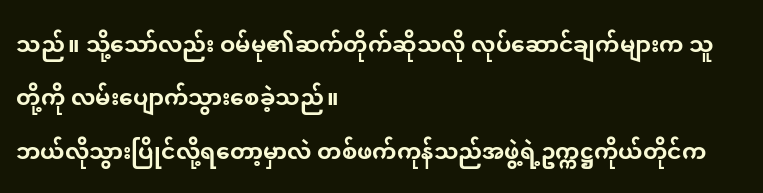သည်။ သို့သော်လည်း ဝမ်မု၏ဆက်တိုက်ဆိုသလို လုပ်ဆောင်ချက်များက သူတို့ကို လမ်းပျောက်သွားစေခဲ့သည်။
ဘယ်လိုသွားပြိုင်လို့ရတော့မှာလဲ တစ်ဖက်ကုန်သည်အဖွဲ့ရဲ့ဥက္ကဋ္ဌကိုယ်တိုင်က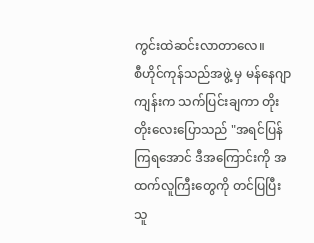ကွင်းထဲဆင်းလာတာလေ။
စီဟိုင်ကုန်သည်အဖွဲ့ မှ မန်နေဂျာကျန်းက သက်ပြင်းချကာ တိုးတိုးလေးပြောသည် "အရင်ပြန်ကြရအောင် ဒီအကြောင်းကို အထက်လူကြီးတွေကို တင်ပြပြီး သူ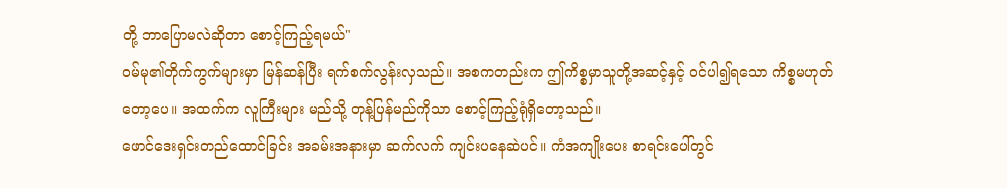တို့ ဘာပြောမလဲဆိုတာ စောင့်ကြည့်ရမယ်"
ဝမ်မု၏တိုက်ကွက်များမှာ မြန်ဆန်ပြီး ရက်စက်လွန်းလှသည်။ အစကတည်းက ဤကိစ္စမှာသူတို့အဆင့်နှင့် ဝင်ပါ၍ရသော ကိစ္စမဟုတ်တော့ပေ။ အထက်က လူကြီးများ မည်သို့ တုန့်ပြန်မည်ကိုသာ စောင့်ကြည့်ရုံရှိတော့သည်။
ဖောင်ဒေးရှင်းတည်ထောင်ခြင်း အခမ်းအနားမှာ ဆက်လက် ကျင်းပနေဆဲပင်။ ကံအကျိုးပေး စာရင်းပေါ်တွင်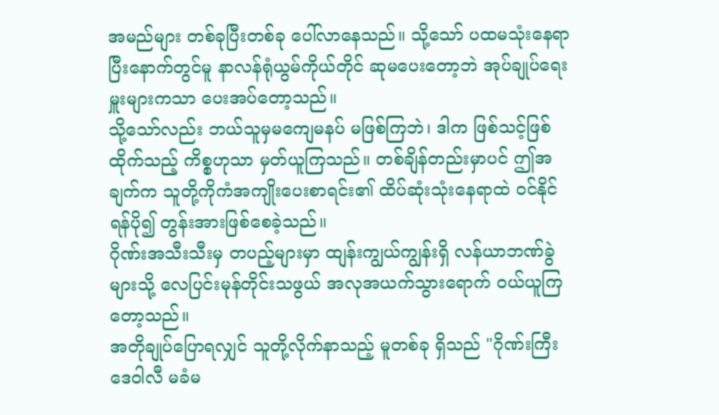အမည်များ တစ်ခုပြီးတစ်ခု ပေါ်လာနေသည်။ သို့သော် ပထမသုံးနေရာပြီးနောက်တွင်မူ နာလန်ရုံယွမ်ကိုယ်တိုင် ဆုမပေးတော့ဘဲ အုပ်ချုပ်ရေးမှူးများကသာ ပေးအပ်တော့သည်။
သို့သော်လည်း ဘယ်သူမှမကျေမနပ် မဖြစ်ကြဘဲ၊ ဒါက ဖြစ်သင့်ဖြစ်ထိုက်သည့် ကိစ္စဟုသာ မှတ်ယူကြသည်။ တစ်ချိန်တည်းမှာပင် ဤအချက်က သူတို့ကိုကံအကျိုးပေးစာရင်း၏ ထိပ်ဆုံးသုံးနေရာထဲ ဝင်နိုင်ရန်ပို၍ တွန်းအားဖြစ်စေခဲ့သည်။
ဂိုဏ်းအသီးသီးမှ တပည့်များမှာ ထျန်းကျွယ်ကျွန်းရှိ လန်ယာဘဏ်ခွဲများသို့ လေပြင်းမုန်တိုင်းသဖွယ် အလုအယက်သွားရောက် ဝယ်ယူကြတော့သည်။
အတိုချုပ်ပြောရလျှင် သူတို့လိုက်နာသည့် မူတစ်ခု ရှိသည် "ဂိုဏ်းကြီး ဒေဝါလီ မခံမ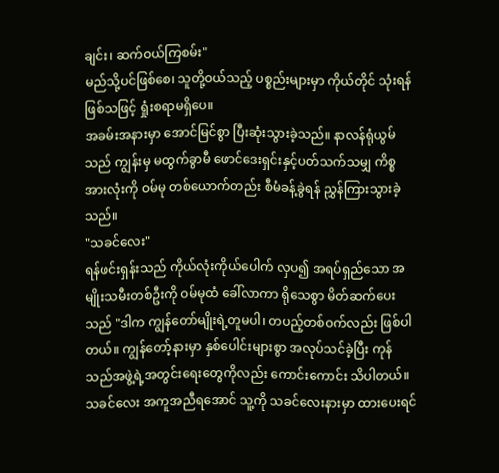ချင်း၊ ဆက်ဝယ်ကြစမ်း"
မည်သို့ပင်ဖြစ်စေ၊ သူတို့ဝယ်သည့် ပစ္စည်းများမှာ ကိုယ်တိုင် သုံးရန်ဖြစ်သဖြင့် ရှုံးစရာမရှိပေ။
အခမ်းအနားမှာ အောင်မြင်စွာ ပြီးဆုံးသွားခဲ့သည်။ နာလန်ရုံယွမ်သည် ကျွန်းမှ မထွက်ခွာမီ ဖောင်ဒေးရှင်းနှင့်ပတ်သက်သမျှ ကိစ္စအားလုံးကို ဝမ်မု တစ်ယောက်တည်း စီမံခန့်ခွဲရန် ညွှန်ကြားသွားခဲ့သည်။
"သခင်လေး"
ရန်ဖင်းရှန်းသည် ကိုယ်လုံးကိုယ်ပေါက် လှပ၍ အရပ်ရှည်သော အမျိုးသမီးတစ်ဦးကို ဝမ်မုထံ ခေါ်လာကာ ရိုသေစွာ မိတ်ဆက်ပေးသည် "ဒါက ကျွန်တော်မျိုးရဲ့တူမပါ၊ တပည့်တစ်ဝက်လည်း ဖြစ်ပါတယ်။ ကျွန်တော့်နားမှာ နှစ်ပေါင်းများစွာ အလုပ်သင်ခဲ့ပြီး ကုန်သည်အဖွဲ့ရဲ့အတွင်းရေးတွေကိုလည်း ကောင်းကောင်း သိပါတယ်။ သခင်လေး အကူအညီရအောင် သူ့ကို သခင်လေးနားမှာ ထားပေးရင်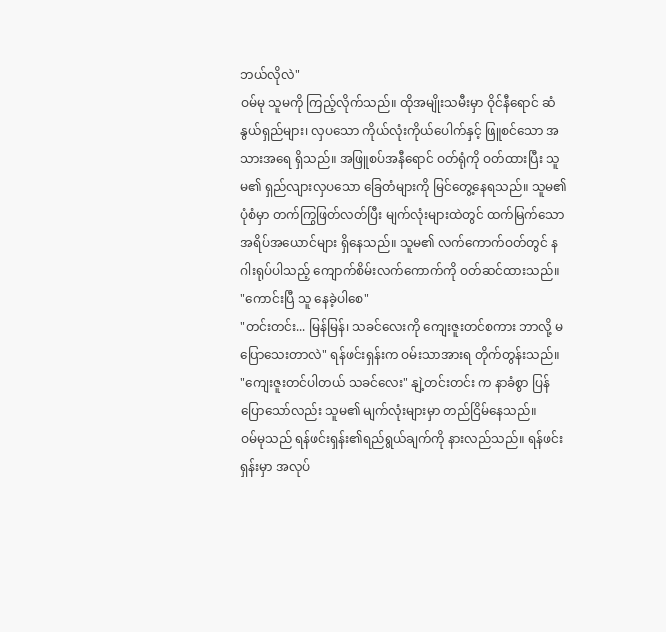ဘယ်လိုလဲ"
ဝမ်မု သူမကို ကြည့်လိုက်သည်။ ထိုအမျိုးသမီးမှာ ဝိုင်နီရောင် ဆံနွယ်ရှည်များ၊ လှပသော ကိုယ်လုံးကိုယ်ပေါက်နှင့် ဖြူစင်သော အသားအရေ ရှိသည်။ အဖြူစပ်အနီရောင် ဝတ်ရုံကို ဝတ်ထားပြီး သူမ၏ ရှည်လျားလှပသော ခြေတံများကို မြင်တွေ့နေရသည်။ သူမ၏ ပုံစံမှာ တက်ကြွဖြတ်လတ်ပြီး မျက်လုံးများထဲတွင် ထက်မြက်သော အရိပ်အယောင်များ ရှိနေသည်။ သူမ၏ လက်ကောက်ဝတ်တွင် နဂါးရုပ်ပါသည့် ကျောက်စိမ်းလက်ကောက်ကို ဝတ်ဆင်ထားသည်။
"ကောင်းပြီ သူ နေခဲ့ပါစေ"
"တင်းတင်း... မြန်မြန်၊ သခင်လေးကို ကျေးဇူးတင်စကား ဘာလို့ မပြောသေးတာလဲ" ရန်ဖင်းရှန်းက ဝမ်းသာအားရ တိုက်တွန်းသည်။
"ကျေးဇူးတင်ပါတယ် သခင်လေး" နျဲ့တင်းတင်း က နာခံစွာ ပြန်ပြောသော်လည်း သူမ၏ မျက်လုံးများမှာ တည်ငြိမ်နေသည်။
ဝမ်မုသည် ရန်ဖင်းရှန်း၏ရည်ရွယ်ချက်ကို နားလည်သည်။ ရန်ဖင်းရှန်းမှာ အလုပ်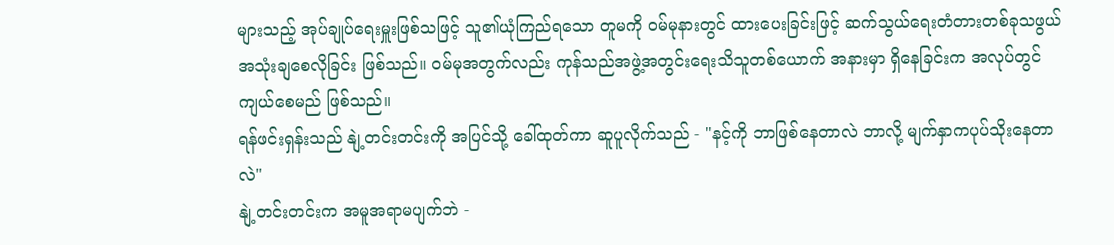များသည့် အုပ်ချုပ်ရေးမှူးဖြစ်သဖြင့် သူ၏ယုံကြည်ရသော တူမကို ဝမ်မုနားတွင် ထားပေးခြင်းဖြင့် ဆက်သွယ်ရေးတံတားတစ်ခုသဖွယ် အသုံးချစေလိုခြင်း ဖြစ်သည်။ ဝမ်မုအတွက်လည်း ကုန်သည်အဖွဲ့အတွင်းရေးသိသူတစ်ယောက် အနားမှာ ရှိနေခြင်းက အလုပ်တွင်ကျယ်စေမည် ဖြစ်သည်။
ရန်ဖင်းရှန်းသည် နျဲ့တင်းတင်းကို အပြင်သို့ ခေါ်ထုတ်ကာ ဆူပူလိုက်သည် - "နင့်ကို ဘာဖြစ်နေတာလဲ ဘာလို့ မျက်နှာကပုပ်သိုးနေတာလဲ"
နျဲ့တင်းတင်းက အမူအရာမပျက်ဘဲ -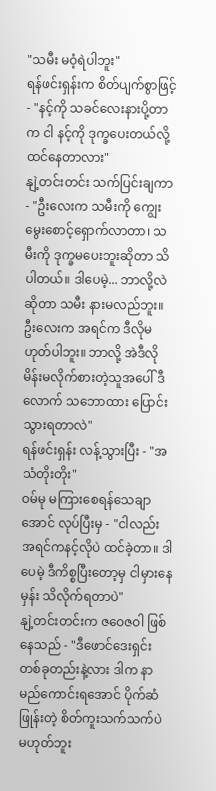"သမီး မဝံ့ရဲပါဘူး"
ရန်ဖင်းရှန်းက စိတ်ပျက်စွာဖြင့် - "နင့်ကို သခင်လေးနားပို့တာက ငါ နင့်ကို ဒုက္ခပေးတယ်လို့ ထင်နေတာလား"
နျဲ့တင်းတင်း သက်ပြင်းချကာ - "ဦးလေးက သမီးကို ကျွေးမွေးစောင့်ရှောက်လာတာ၊ သမီးကို ဒုက္ခမပေးဘူးဆိုတာ သိပါတယ်။ ဒါပေမဲ့... ဘာလို့လဲဆိုတာ သမီး နားမလည်ဘူး။ ဦးလေးက အရင်က ဒီလိုမဟုတ်ပါဘူး။ ဘာလို့ အဲဒီလို မိန်းမလိုက်စားတဲ့သူအပေါ် ဒီလောက် သဘောထား ပြောင်းသွားရတာလဲ"
ရန်ဖင်းရှန်း လန့်သွားပြီး - "အသံတိုးတိုး"
ဝမ်မု မကြားစေရန်သေချာအောင် လုပ်ပြီးမှ - "ငါလည်း အရင်ကနင့်လိုပဲ ထင်ခဲ့တာ။ ဒါပေမဲ့ ဒီကိစ္စပြီးတော့မှ ငါမှားနေမှန်း သိလိုက်ရတာပဲ"
နျဲ့တင်းတင်းက ဇဝေဇဝါ ဖြစ်နေသည် - "ဒီဖောင်ဒေးရှင်း တစ်ခုတည်းနဲ့လား ဒါက နာမည်ကောင်းရအောင် ပိုက်ဆံဖြုန်းတဲ့ စိတ်ကူးသက်သက်ပဲ မဟုတ်ဘူး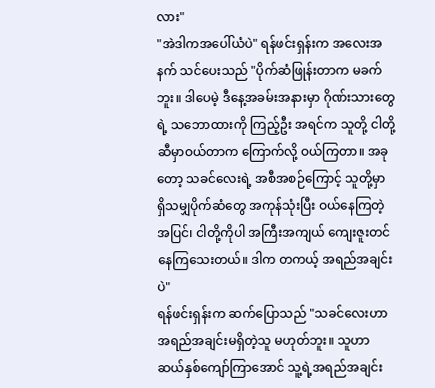လား"
"အဲဒါကအပေါ်ယံပဲ" ရန်ဖင်းရှန်းက အလေးအနက် သင်ပေးသည် "ပိုက်ဆံဖြုန်းတာက မခက်ဘူး။ ဒါပေမဲ့ ဒီနေ့အခမ်းအနားမှာ ဂိုဏ်းသားတွေရဲ့ သဘောထားကို ကြည့်ဦး အရင်က သူတို့ ငါတို့ဆီမှာဝယ်တာက ကြောက်လို့ ဝယ်ကြတာ။ အခုတော့ သခင်လေးရဲ့ အစီအစဉ်ကြောင့် သူတို့မှာ ရှိသမျှပိုက်ဆံတွေ အကုန်သုံးပြီး ဝယ်နေကြတဲ့အပြင်၊ ငါတို့ကိုပါ အကြီးအကျယ် ကျေးဇူးတင်နေကြသေးတယ်။ ဒါက တကယ့် အရည်အချင်းပဲ"
ရန်ဖင်းရှန်းက ဆက်ပြောသည် "သခင်လေးဟာ အရည်အချင်းမရှိတဲ့သူ မဟုတ်ဘူး။ သူဟာ ဆယ်နှစ်ကျော်ကြာအောင် သူ့ရဲ့အရည်အချင်း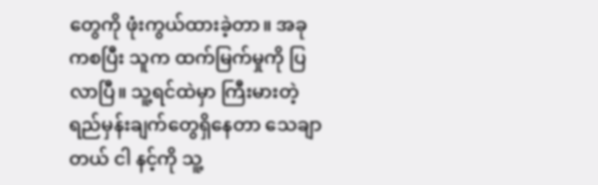တွေကို ဖုံးကွယ်ထားခဲ့တာ။ အခုကစပြီး သူက ထက်မြက်မှုကို ပြလာပြီ။ သူ့ရင်ထဲမှာ ကြီးမားတဲ့ ရည်မှန်းချက်တွေရှိနေတာ သေချာတယ် ငါ နင့်ကို သူ့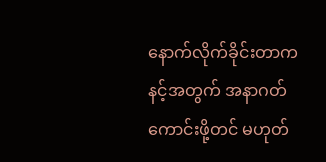နောက်လိုက်ခိုင်းတာက နင့်အတွက် အနာဂတ်ကောင်းဖို့တင် မဟုတ်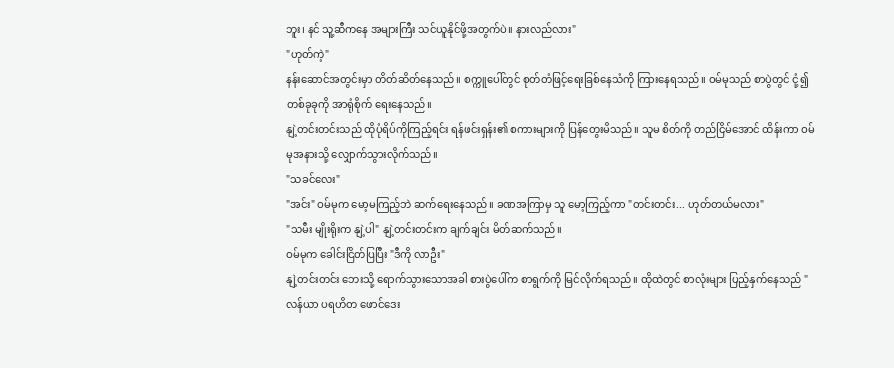ဘူး၊ နင် သူ့ဆီကနေ အများကြီး သင်ယူနိုင်ဖို့အတွက်ပဲ။ နားလည်လား"
"ဟုတ်ကဲ့"
နန်းဆောင်အတွင်းမှာ တိတ်ဆိတ်နေသည်။ စက္ကူပေါ်တွင် စုတ်တံဖြင့်ရေးခြစ်နေသံကို ကြားနေရသည်။ ဝမ်မုသည် စာပွဲတွင် ငုံ့၍တစ်ခုခုကို အာရုံစိုက် ရေးနေသည်။
နျဲ့တင်းတင်းသည် ထိုပုံရိပ်ကိုကြည့်ရင်း ရန်ဖင်းရှန်း၏ စကားများကို ပြန်တွေးမိသည်။ သူမ စိတ်ကို တည်ငြိမ်အောင် ထိန်းကာ ဝမ်မုအနားသို့ လျှောက်သွားလိုက်သည်။
"သခင်လေး"
"အင်း" ဝမ်မုက မော့မကြည့်ဘဲ ဆက်ရေးနေသည်။ ခဏအကြာမှ သူ မော့ကြည့်ကာ "တင်းတင်း... ဟုတ်တယ်မလား"
"သမီး မျိုးရိုးက နျဲ့ပါ" နျဲ့တင်းတင်းက ချက်ချင်း မိတ်ဆက်သည်။
ဝမ်မုက ခေါင်းငြိတ်ပြပြီး "ဒီကို လာဦး"
နျဲ့တင်းတင်း ဘေးသို့ ရောက်သွားသောအခါ စားပွဲပေါ်က စာရွက်ကို မြင်လိုက်ရသည်။ ထိုထဲတွင် စာလုံးများ ပြည့်နှက်နေသည် "လန်ယာ ပရဟိတ ဖောင်ဒေး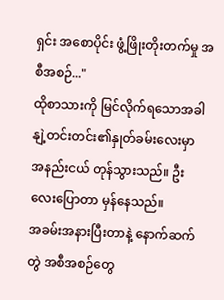ရှင်း အစောပိုင်း ဖွံ့ဖြိုးတိုးတက်မှု အစီအစဉ်..."
ထိုစာသားကို မြင်လိုက်ရသောအခါ နျဲ့တင်းတင်း၏နှုတ်ခမ်းလေးမှာ အနည်းငယ် တုန်သွားသည်။ ဦးလေးပြောတာ မှန်နေသည်။
အခမ်းအနားပြီးတာနဲ့ နောက်ဆက်တွဲ အစီအစဉ်တွေ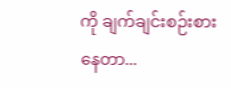ကို ချက်ချင်းစဉ်းစားနေတာ...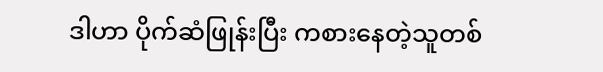ဒါဟာ ပိုက်ဆံဖြုန်းပြီး ကစားနေတဲ့သူတစ်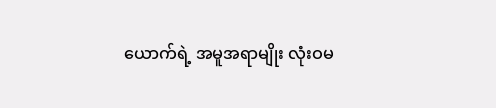ယောက်ရဲ့ အမူအရာမျိုး လုံးဝမ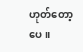ဟုတ်တော့ပေ။